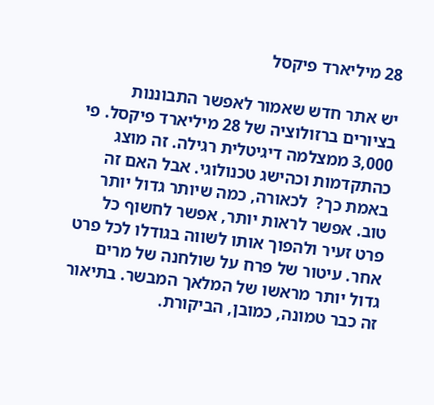28 מיליארד פיקסל

יש אתר חדש שאמור לאפשר התבוננות בציורים ברזולוציה של 28 מיליארד פיקסל. פי 3,000 ממצלמה דיגיטלית רגילה. זה מוצג כהתקדמות וכהישג טכנולוגי. אבל האם זה באמת כך?  לכאורה, כמה שיותר גדול יותר טוב. אפשר לראות יותר, אפשר לחשוף כל פרט זעיר ולהפוך אותו לשווה בגודלו לכל פרט אחר. עיטור של פרח על שולחנה של מרים גדול יותר מראשו של המלאך המבשר. בתיאור זה כבר טמונה, כמובן, הביקורת.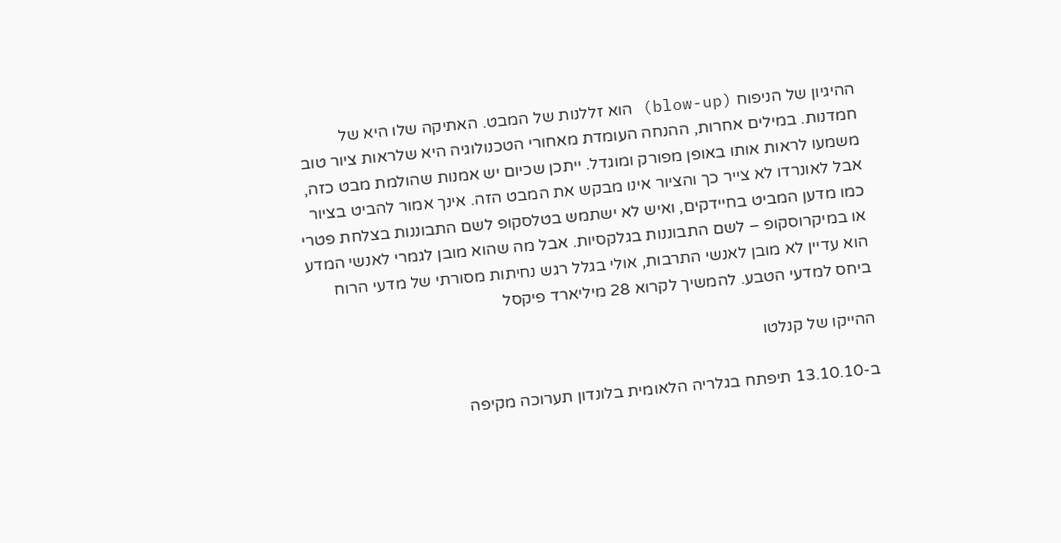ההיגיון של הניפוח (blow-up) הוא זללנות של המבט. האתיקה שלו היא של חמדנות. במילים אחרות, ההנחה העומדת מאחורי הטכנולוגיה היא שלראות ציור טוב משמעו לראות אותו באופן מפורק ומוגדל. ייתכן שכיום יש אמנות שהולמת מבט כזה, אבל לאונרדו לא צייר כך והציור אינו מבקש את המבט הזה. אינך אמור להביט בציור כמו מדען המביט בחיידקים, ואיש לא ישתמש בטלסקופ לשם התבוננות בצלחת פטרי או במיקרוסקופ – לשם התבוננות בגלקסיות. אבל מה שהוא מובן לגמרי לאנשי המדע הוא עדיין לא מובן לאנשי התרבות, אולי בגלל רגש נחיתות מסורתי של מדעי הרוח ביחס למדעי הטבע. להמשיך לקרוא 28 מיליארד פיקסל

ההייקו של קנלטו

ב-13.10.10 תיפתח בגלריה הלאומית בלונדון תערוכה מקיפה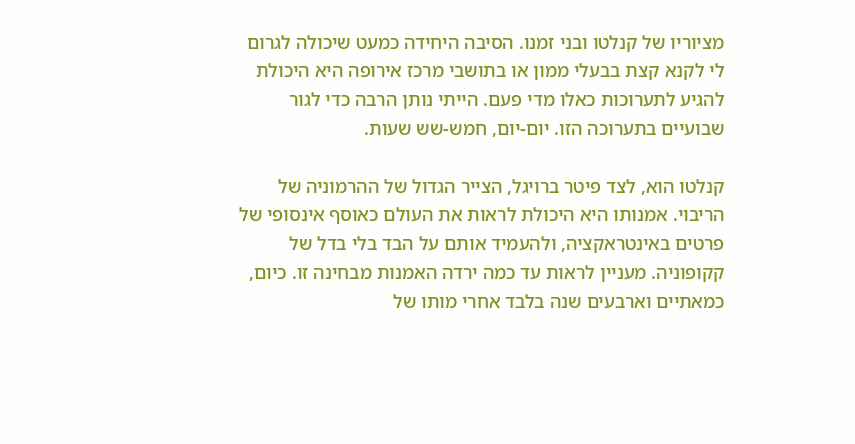מציוריו של קנלטו ובני זמנו. הסיבה היחידה כמעט שיכולה לגרום לי לקנא קצת בבעלי ממון או בתושבי מרכז אירופה היא היכולת להגיע לתערוכות כאלו מדי פעם. הייתי נותן הרבה כדי לגור שבועיים בתערוכה הזו. יום-יום, חמש-שש שעות.

קנלטו הוא, לצד פיטר ברויגל, הצייר הגדול של ההרמוניה של הריבוי. אמנותו היא היכולת לראות את העולם כאוסף אינסופי של פרטים באינטראקציה, ולהעמיד אותם על הבד בלי בדל של קקופוניה. מעניין לראות עד כמה ירדה האמנות מבחינה זו. כיום, כמאתיים וארבעים שנה בלבד אחרי מותו של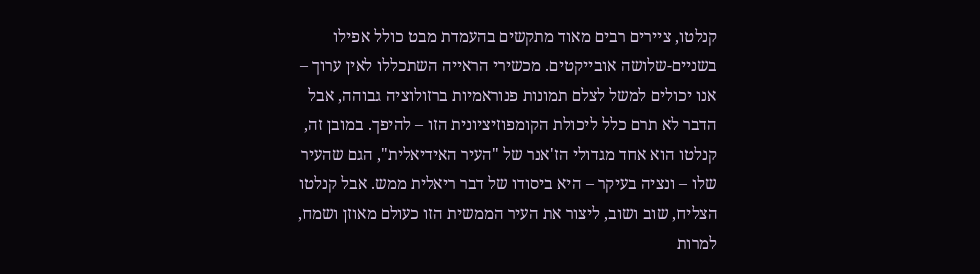קנלטו, ציירים רבים מאוד מתקשים בהעמדת מבט כולל אפילו בשניים-שלושה אובייקטים. מכשירי הראייה השתכללו לאין ערוך – אנו יכולים למשל לצלם תמונות פנוראמיות ברזולוציה גבוהה, אבל הדבר לא תרם כלל ליכולת הקומפוזיציונית הזו – להיפך. במובן זה, קנלטו הוא אחד מגדולי הז'אנר של "העיר האידיאלית", הגם שהעיר שלו – ונציה בעיקר – היא ביסודו של דבר ריאלית ממש. אבל קנלטו הצליח, שוב ושוב, ליצור את העיר הממשית הזו כעולם מאוזן ושמח, למרות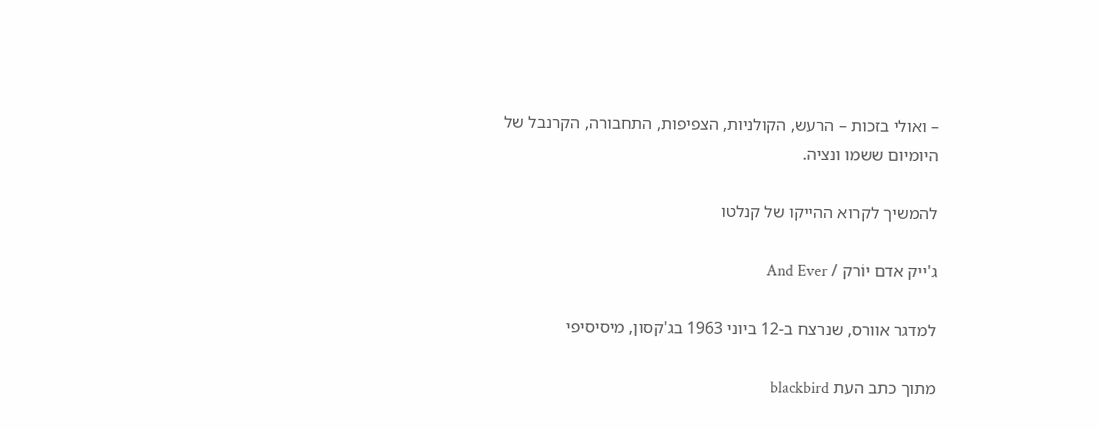– ואולי בזכות – הרעש, הקולניות, הצפיפות, התחבורה, הקרנבל של היומיום ששמו ונציה.

להמשיך לקרוא ההייקו של קנלטו

ג'ייק אדם יוֹרק / And Ever

למדגר אוורס, שנרצח ב-12 ביוני 1963 בג'קסון, מיסיסיפי

מתוך כתב העת blackbird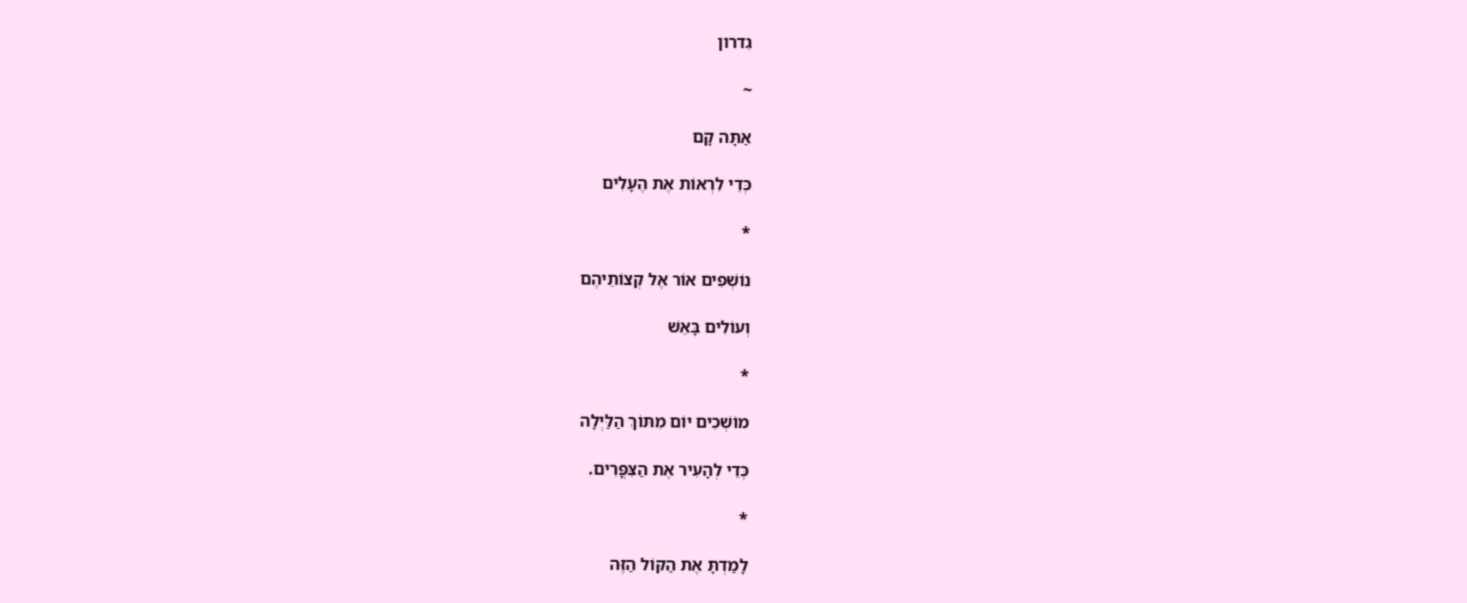גִדרון

~

אַתָּה קָם

כְּדֵי לִרְאוֹת אֶת הֶעָלִים

*

נוֹשְׁפִים אוֹר אֶל קְצוֹתֵיהֶם

וְעוֹלִים בָּאֵשׁ

*

מוֹשְׁכִים יוֹם מִתּוֹךְ הַלַּיְלָה

כְּדֵי לְהָעִיר אֶת הַצִּפֳּרִים.

*

לָמַדְתָּ אֶת הַקּוֹל הַזֶּה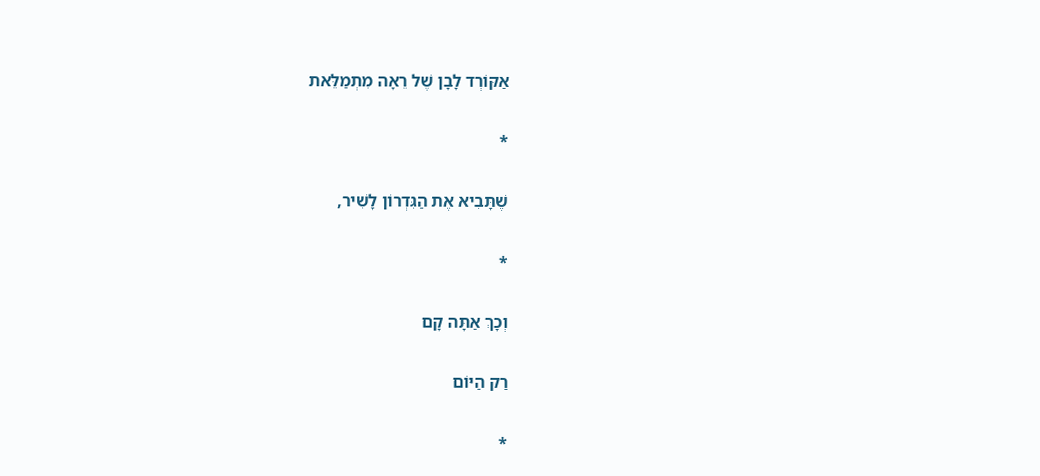אַקּוֹרְד לָבָן שֶׁל רֵאָה מִתְמַלֵּאת

*

שֶׁתָּבִיא אֶת הַגִּדְרוֹן לָשִׁיר,

*

וְכָךְ אַתָּה קָם

רַק הַיּוֹם

*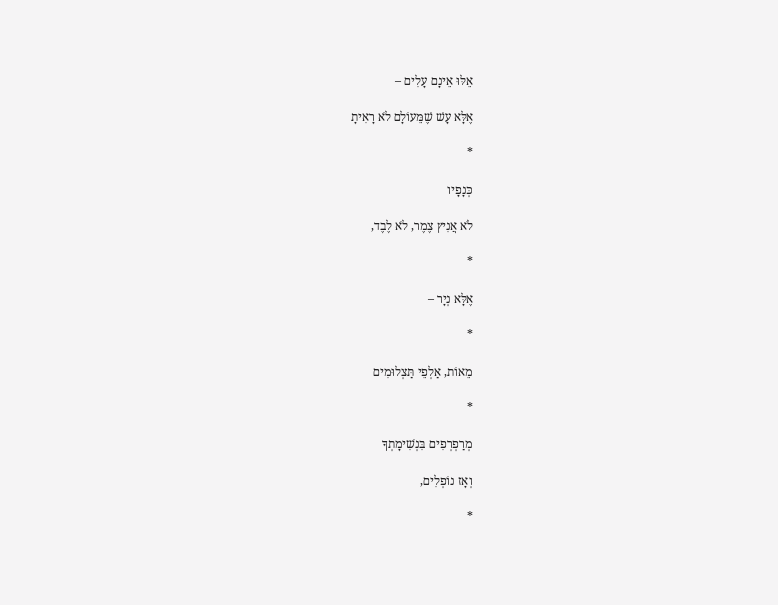אֵלּוּ אֵינָם עָלִים –

אֶלָּא עָשׁ שֶׁמֵּעוֹלָם לֹא רָאִיתָ

*

כְּנָפָיו

לֹא אֲנִיץ צֶמֶר, לֹא לֶבֶד,

*

אֶלָּא נְיָר –

*

מֵאוֹת, אַלְפֵי תַּצְלוּמִים

*

מְרַפְרְפִים בִּנְשִׁימָתְךָ

וְאָז נוֹפְלִים,

*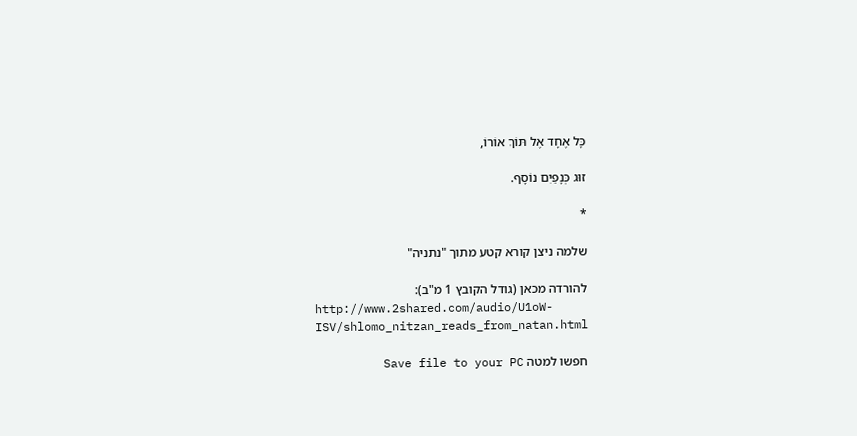כָּל אֶחָד אֶל תּוֹךְ אוֹרוֹ,

זוּג כְּנָפַיִם נוֹסָף.

*

שלמה ניצן קורא קטע מתוך "נתניה"

להורדה מכאן (גודל הקובץ 1 מ"ב):
http://www.2shared.com/audio/U1oW-ISV/shlomo_nitzan_reads_from_natan.html

חפשו למטה Save file to your PC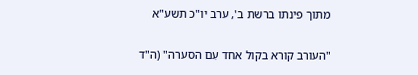מתוך פינתו ברשת ב', ערב יו"כ תשע"א

"העורב קורא בקול אחד עִם הסערה" (ה"ד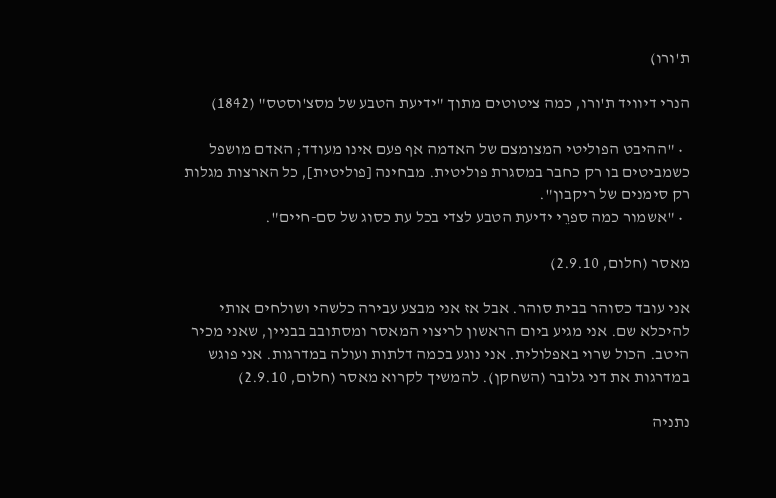ת'ורו)

הנרי דיוויד ת'ורו, כמה ציטוטים מתוך "ידיעת הטבע של מסצ'וסטס" (1842)

  • "ההיבט הפוליטי המצומצם של האדמה אף פעם אינו מעודד; האדם מושפל כשמביטים בו רק כחבר במסגרת פוליטית. מבחינה [פוליטית], כל הארצות מגלות רק סימנים של ריקבון".
  • "אשמור כמה ספרֵי ידיעת הטבע לצדי בכל עת כסוג של סם-חיים".

מאסר (חלום, 2.9.10)

אני עובד כסוהר בבית סוהר. אבל אז אני מבצע עבירה כלשהי ושולחים אותי להיכלא שם. אני מגיע ביום הראשון לריצוי המאסר ומסתובב בבניין, שאני מכיר היטב. הכול שרוי באפלולית. אני נוגע בכמה דלתות ועולה במדרגות. אני פוגש במדרגות את דני גלובר (השחקן). להמשיך לקרוא מאסר (חלום, 2.9.10)

נתניה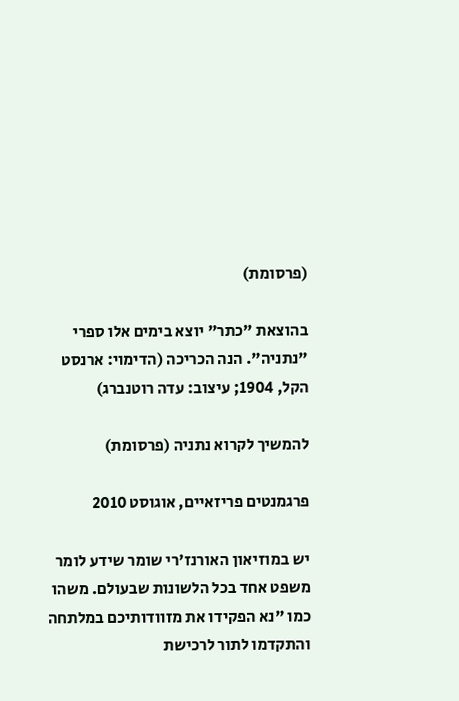(פרסומת)

בהוצאת "כתר" יוצא בימים אלו ספרי "נתניה". הנה הכריכה (הדימוי: ארנסט הקל, 1904; עיצוב: עדה רוטנברג)

להמשיך לקרוא נתניה (פרסומת)

פרגמנטים פריזאיים, אוגוסט 2010

יש במוזיאון האורנז'רי שומר שידע לומר משפט אחד בכל הלשונות שבעולם. משהו כמו "נא הפקידו את מזוודותיכם במלתחה והתקדמו לתור לרכישת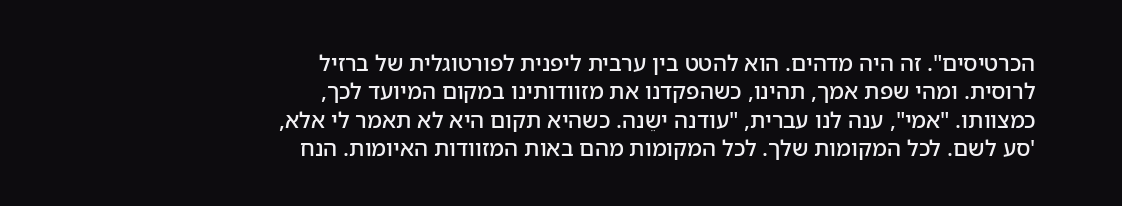הכרטיסים". זה היה מדהים. הוא להטט בין ערבית ליפנית לפורטוגלית של ברזיל לרוסית. ומהי שפת אמך, תהינו, כשהפקדנו את מזוודותינו במקום המיועד לכך, כמצוותו. "אמי", ענה לנו עברית, "עודנה ישֵנה. כשהיא תקום היא לא תאמר לי אלא, 'סע לשם. לכל המקומות שלך. לכל המקומות מהם באות המזוודות האיומות. הנח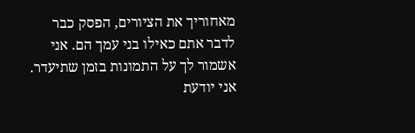מאחוריך את הציורים, הפסק כבר לדבר אתם כאילו בני עמך הם. אני אשמור לך על התמונות בזמן שתיעדר. אני יודעת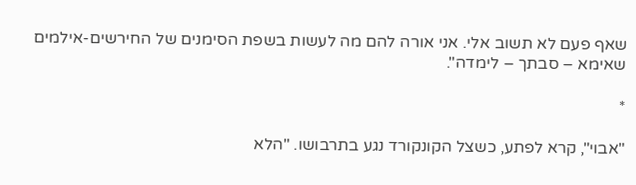שאף פעם לא תשוב אלי. אני אורה להם מה לעשות בשפת הסימנים של החירשים-אילמים שאימא – סבתך – לימדה".

*

"אבוי", קרא לפתע, כשצל הקונקורד נגע בתרבושו. "הלא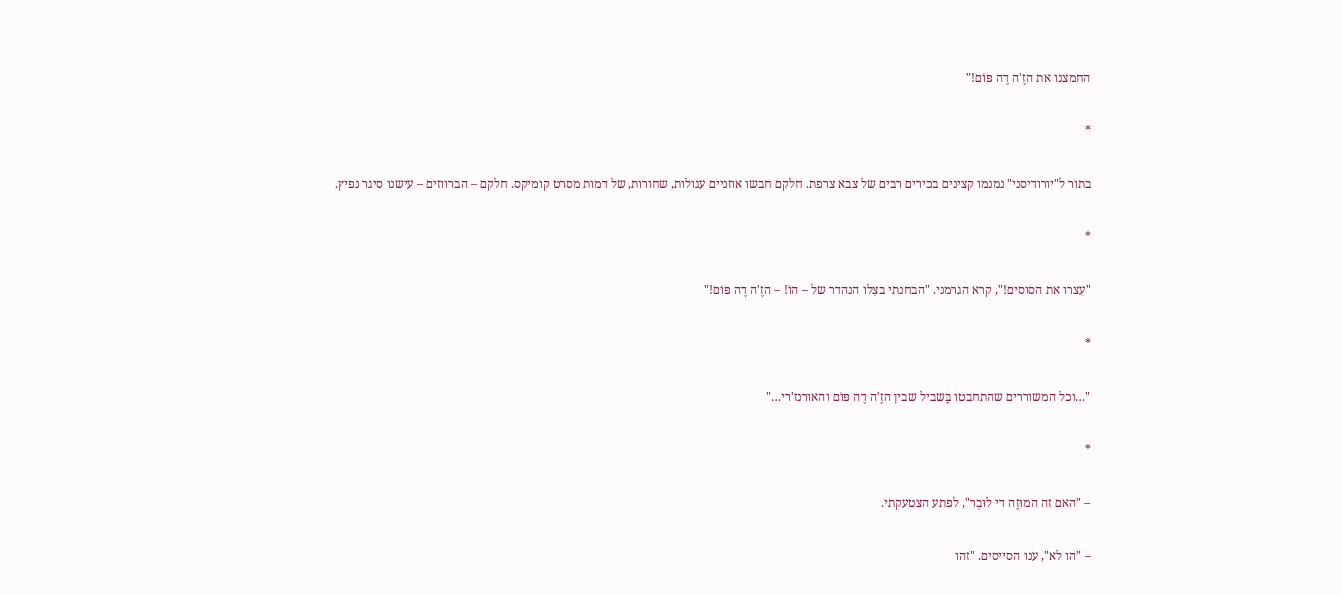החמצנו את הזֶ'ה דֶה פּוֹם!"

*

בתור ל"יורודיסני" נמנמו קצינים בכירים רבים של צבא צרפת. חלקם חבשו אוזניים עגולות, שחורות, של דמות מסרט קומיקס. חלקם – הברווזים – עישנו סיגר נפיץ.

*

"עִצרו את הסוסים!", קרא הגרמני. "הבחנתי בצִלו הנהדר של – הוֹ! – הזֶ'ה דֶה פּוֹם!"

*

"…וכל המשוררים שהתחבטו בַּשביל שבין הזֶ'ה דֶה פּוֹם והאורנז'רי…"

*

– "האם זה המוּזֶה די לוּבְר", לפתע הצטעקתי.

– "הו לא", ענו הסייסים. "זהו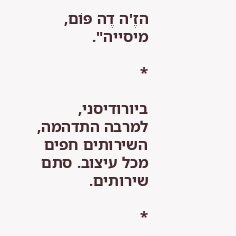הזֶ'ה דֶה פּוֹם, מיסייה".

*

ביורודיסני, למרבה התדהמה, השירותים חפים מכל עיצוב. סתם שירותים.

*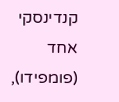קנדינסקי אחד (פומפידו),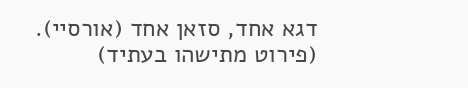דגא אחד, סזאן אחד (אורסיי). (פירוט מתישהו בעתיד)